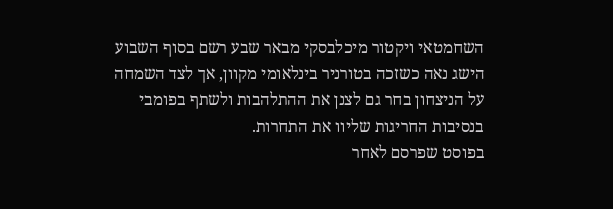השחמטאי ויקטור מיכלבסקי מבאר שבע רשם בסוף השבוע הישג נאה כשזכה בטורניר בינלאומי מקוון, אך לצד השמחה על הניצחון בחר גם לצנן את ההתלהבות ולשתף בפומבי בנסיבות החריגות שליוו את התחרות.
בפוסט שפרסם לאחר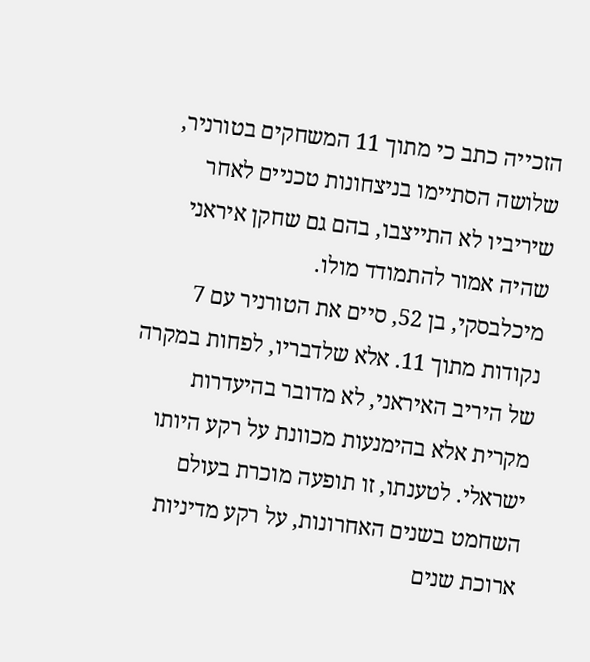הזכייה כתב כי מתוך 11 המשחקים בטורניר, שלושה הסתיימו בניצחונות טכניים לאחר שיריביו לא התייצבו, בהם גם שחקן איראני שהיה אמור להתמודד מולו.
מיכלבסקי, בן 52, סיים את הטורניר עם 7 נקודות מתוך 11. אלא שלדבריו, לפחות במקרה של היריב האיראני, לא מדובר בהיעדרות מקרית אלא בהימנעות מכוונת על רקע היותו ישראלי. לטענתו, זו תופעה מוכרת בעולם השחמט בשנים האחרונות, על רקע מדיניות ארוכת שנים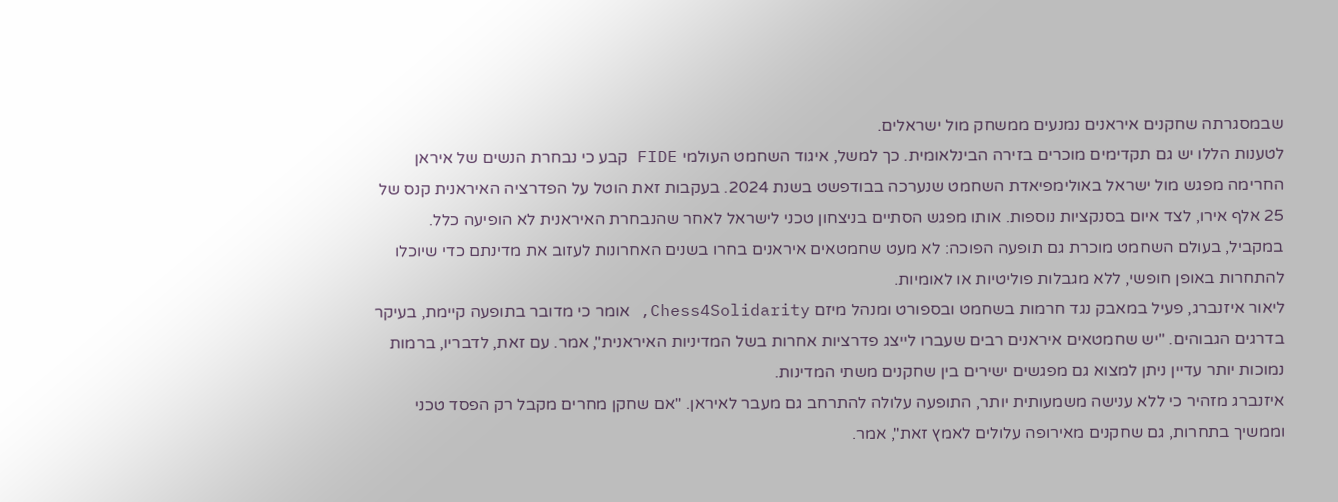שבמסגרתה שחקנים איראנים נמנעים ממשחק מול ישראלים.
לטענות הללו יש גם תקדימים מוכרים בזירה הבינלאומית. כך למשל, איגוד השחמט העולמי FIDE קבע כי נבחרת הנשים של איראן החרימה מפגש מול ישראל באולימפיאדת השחמט שנערכה בבודפשט בשנת 2024. בעקבות זאת הוטל על הפדרציה האיראנית קנס של 25 אלף אירו, לצד איום בסנקציות נוספות. אותו מפגש הסתיים בניצחון טכני לישראל לאחר שהנבחרת האיראנית לא הופיעה כלל.
במקביל, בעולם השחמט מוכרת גם תופעה הפוכה: לא מעט שחמטאים איראנים בחרו בשנים האחרונות לעזוב את מדינתם כדי שיוכלו להתחרות באופן חופשי, ללא מגבלות פוליטיות או לאומיות.
ליאור איזנברג, פעיל במאבק נגד חרמות בשחמט ובספורט ומנהל מיזם Chess4Solidarity, אומר כי מדובר בתופעה קיימת, בעיקר בדרגים הגבוהים. "יש שחמטאים איראנים רבים שעברו לייצג פדרציות אחרות בשל המדיניות האיראנית", אמר. עם זאת, לדבריו, ברמות נמוכות יותר עדיין ניתן למצוא גם מפגשים ישירים בין שחקנים משתי המדינות.
איזנברג מזהיר כי ללא ענישה משמעותית יותר, התופעה עלולה להתרחב גם מעבר לאיראן. "אם שחקן מחרים מקבל רק הפסד טכני וממשיך בתחרות, גם שחקנים מאירופה עלולים לאמץ זאת", אמר.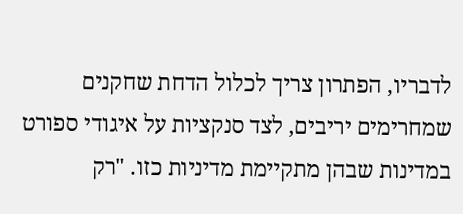לדבריו, הפתרון צריך לכלול הדחת שחקנים שמחרימים יריבים, לצד סנקציות על איגודי ספורט במדינות שבהן מתקיימת מדיניות כזו. "רק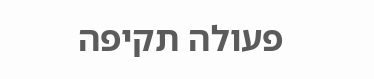פעולה תקיפה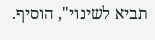תביא לשינוי", הוסיף.